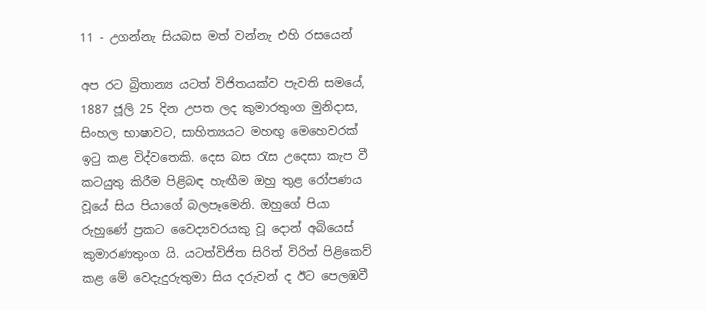11 - උගන්නැ සියබස මත් වන්නැ එහි රසයෙන්

අප රට බ්‍රිතාන්‍ය යටත් විජිතයක්ව පැවති සමයේ, 1887 ජූලි 25 දින උපත ලද කුමාරතුංග මුනිදාස, සිංහල භාෂාවට, සාහිත්‍යයට මහඟු මෙහෙවරක් ඉටු කළ විද්වතෙකි. දෙස බස රැස උදෙසා කැප වී කටයුතු කිරීම පිළිබඳ හැඟීම ඔහු තුළ රෝපණය වූයේ සිය පියාගේ බලපෑමෙනි. ඔහුගේ පියා රුහුණේ ප්‍රකට වෛද්‍යවරයකු වූ දොන් අබියෙස් කුමාරණතුංග යි. යටත්විජිත සිරිත් විරිත් පිළිකෙව් කළ මේ වෙදැදුරුතුමා සිය දරුවන් ද ඊට පෙලඹවී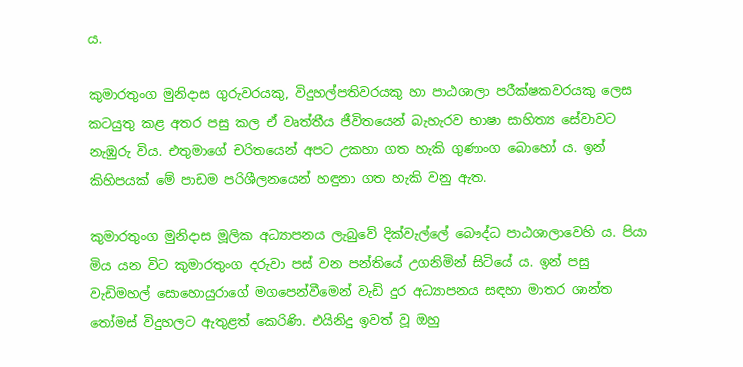ය.

කුමාරතුංග මුනිදාස ගුරුවරයකු, විදුහල්පතිවරයකු හා පාඨශාලා පරීක්ෂකවරයකු ලෙස කටයුතු කළ අතර පසු කල ඒ වෘත්තීය ජීවිතයෙන් බැහැරව භාෂා සාහිත්‍ය සේවාවට නැඹුරු විය. එතුමාගේ චරිතයෙන් අපට උකහා ගත හැකි ගුණාංග බොහෝ ය. ඉන් කිහිපයක් මේ පාඩම පරිශීලනයෙන් හඳුනා ගත හැකි වනු ඇත.

කුමාරතුංග මුනිදාස මූලික අධ්‍යාපනය ලැබුවේ දික්වැල්ලේ බෞද්ධ පාඨශාලාවෙහි ය. පියා මිය යන විට කුමාරතුංග දරුවා පස් වන පන්තියේ උගනිමින් සිටියේ ය. ඉන් පසු වැඩිමහල් සොහොයුරාගේ මගපෙන්වීමෙන් වැඩි දුර අධ්‍යාපනය සඳහා මාතර ශාන්ත තෝමස් විදුහලට ඇතුළත් කෙරිණි. එයිනිදු ඉවත් වූ ඔහු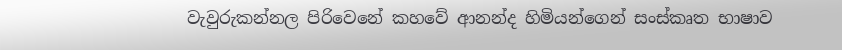වැවුරුකන්නල පිරිවෙනේ කහවේ ආනන්ද හිමියන්ගෙන් සංස්කෘත භාෂාව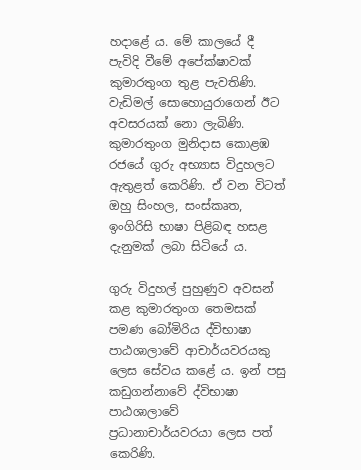හදාළේ ය. මේ කාලයේ දී පැවිදි වීමේ අපේක්ෂාවක් කුමාරතුංග තුළ පැවතිණි. වැඩිමල් සොහොයුරාගෙන් ඊට අවසරයක් නො ලැබිණි. කුමාරතුංග මුනිදාස කොළඹ රජයේ ගුරු අභ්‍යාස විදුහලට ඇතුළත් කෙරිණි. ඒ වන විටත් ඔහු සිංහල, සංස්කෘත, ඉංගිරිසි භාෂා පිළිබඳ හසළ දැනුමක් ලබා සිටියේ ය.

ගුරු විදුහල් පුහුණුව අවසන් කළ කුමාරතුංග තෙමසක් පමණ බෝමිරිය ද්විභාෂා පාඨශාලාවේ ආචාර්යවරයකු ලෙස සේවය කළේ ය. ඉන් පසු කඩුගන්නාවේ ද්විභාෂා පාඨශාලාවේ ප්‍රධානාචාර්යවරයා ලෙස පත් කෙරිණි.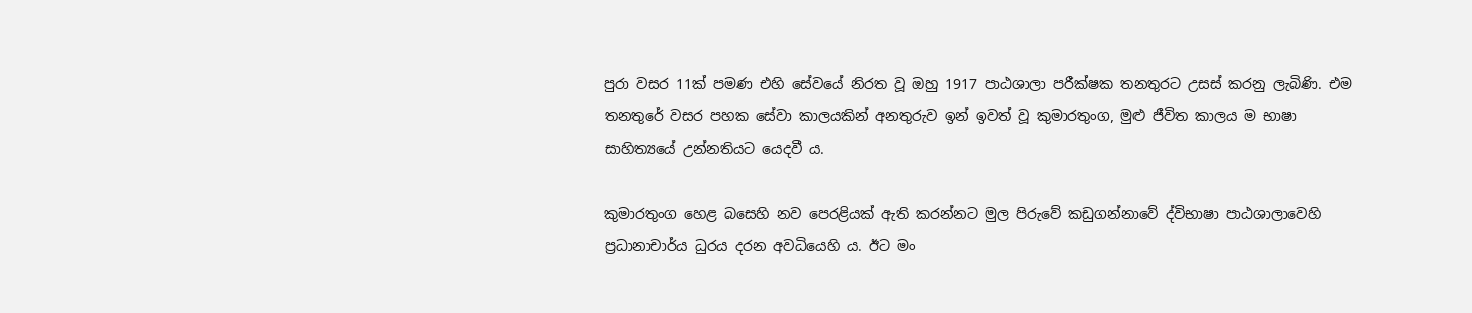පුරා වසර 11ක් පමණ එහි සේවයේ නිරත වූ ඔහු 1917 පාඨශාලා පරීක්ෂක තනතුරට උසස් කරනු ලැබිණි. එම තනතුරේ වසර පහක සේවා කාලයකින් අනතුරුව ඉන් ඉවත් වූ කුමාරතුංග, මුළු ජීවිත කාලය ම භාෂා සාහිත්‍යයේ උන්නතියට යෙදවී ය.

කුමාරතුංග හෙළ බසෙහි නව පෙරළියක් ඇති කරන්නට මුල පිරුවේ කඩුගන්නාවේ ද්විභාෂා පාඨශාලාවෙහි ප්‍රධානාචාර්ය ධුරය දරන අවධියෙහි ය. ඊට මං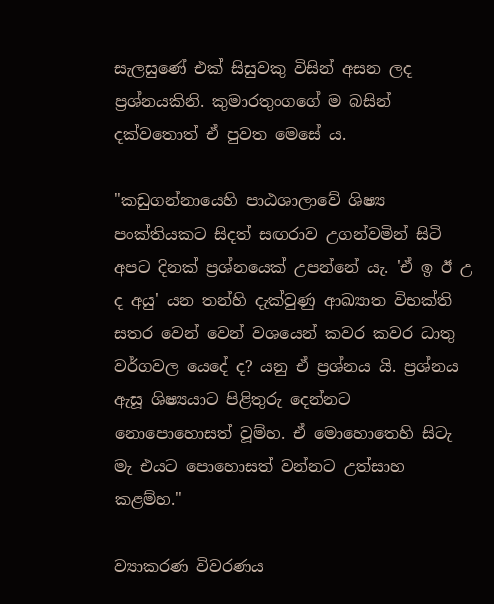සැලසුණේ එක් සිසුවකු විසින් අසන ලද ප්‍රශ්නයකිනි. කුමාරතුංගගේ ම බසින් දක්වතොත් ඒ පුවත මෙසේ ය.

"කඩුගන්නායෙහි පාඨශාලාවේ ශිෂ්‍ය පංක්තියකට සිදත් සඟරාව උගන්වමින් සිටි අපට දිනක් ප්‍රශ්නයෙක් උපන්නේ යැ. 'ඒ ඉ ඊ උ ද අයු' යන තන්හි දැක්වුණු ආඛ්‍යාත විභක්ති සතර වෙන් වෙන් වශයෙන් කවර කවර ධාතු වර්ගවල යෙදේ ද? යනු ඒ ප්‍රශ්නය යි. ප්‍රශ්නය ඇසූ ශිෂ්‍යයාට පිළිතුරු දෙන්නට නොපොහොසත් වූම්හ. ඒ මොහොතෙහි සිටැ මැ එයට පොහොසත් වන්නට උත්සාහ කළම්හ."

ව්‍යාකරණ විවරණය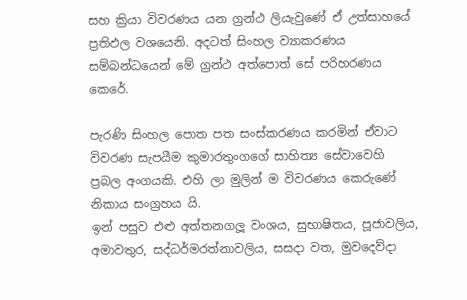සහ ක්‍රියා විවරණය යන ග්‍රන්ථ ලියැවුණේ ඒ උත්සාහයේ ප්‍රතිඵල වශයෙනි. අදටත් සිංහල ව්‍යාකරණය සම්බන්ධයෙන් මේ ග්‍රන්ථ අත්පොත් සේ පරිහරණය කෙරේ.

පැරණි සිංහල පොත පත සංස්කරණය කරමින් ඒවාට විවරණ සැපයීම කුමාරතුංගගේ සාහිත්‍ය සේවාවෙහි ප්‍රබල අංගයකි. එහි ලා මුලින් ම විවරණය කෙරුණේ නිකාය සංග්‍රහය යි.
ඉන් පසුව එළු අත්තනගලූ වංශය, සුභාෂිතය, පූජාවලිය, අමාවතුර, සද්ධර්මරත්නාවලිය, සසදා වත, මුවදෙව්දා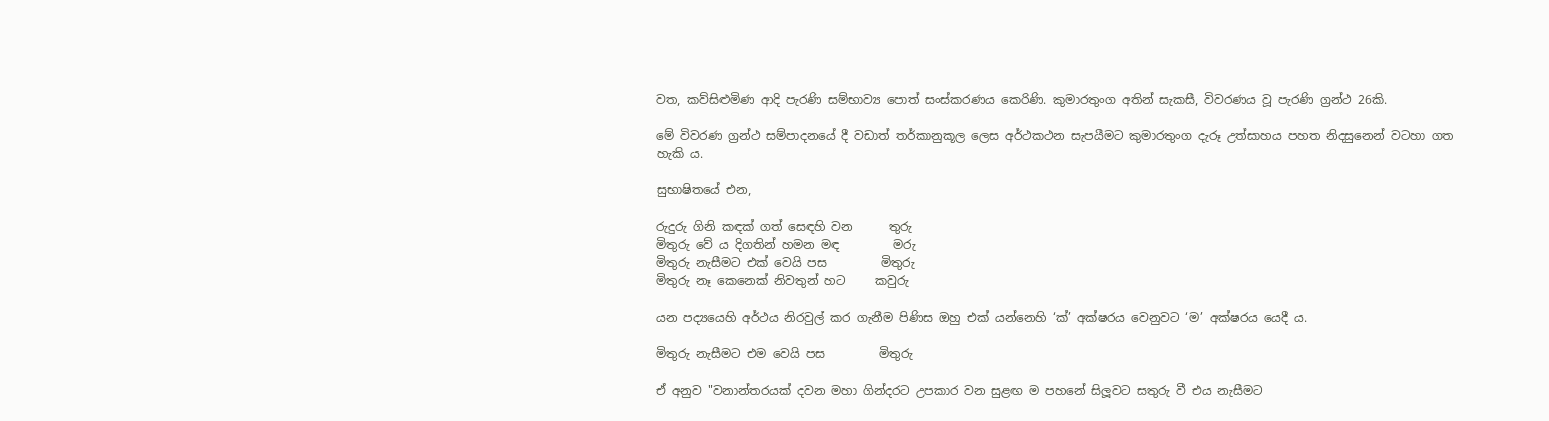වත, කව්සිළුමිණ ආදි පැරණි සම්භාව්‍ය පොත් සංස්කරණය කෙරිණි. කුමාරතුංග අතින් සැකසී, විවරණය වූ පැරණි ග්‍රන්ථ 26කි.

මේ විවරණ ග්‍රන්ථ සම්පාදනයේ දී වඩාත් තර්කානුකූල ලෙස අර්ථකථන සැපයීමට කුමාරතුංග දැරූ උත්සාහය පහත නිදසුනෙන් වටහා ගත හැකි ය.

සුභාෂිතයේ එන,

රුදුරු ගිනි කඳක් ගත් සෙඳහි වන      තුරු
මිතුරු වේ ය දිගතින් හමන මඳ         මරු
මිතුරු නැසීමට එක් වෙයි පස         මිතුරු
මිතුරු නෑ කෙනෙක් නිවතුන් හට     කවුරු

යන පද්‍යයෙහි අර්ථය නිරවුල් කර ගැනීම පිණිස ඔහු එක් යන්නෙහි ‘ක්’ අක්ෂරය වෙනුවට ‘ම’ අක්ෂරය යෙදී ය.

මිතුරු නැසීමට එම වෙයි පස         මිතුරු

ඒ අනුව "වනාන්තරයක් දවන මහා ගින්දරට උපකාර වන සුළඟ ම පහනේ සිලූවට සතුරු වී එය නැසීමට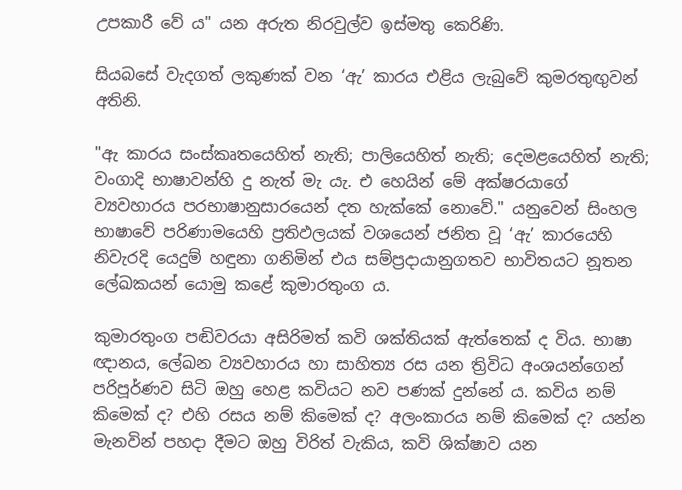උපකාරී වේ ය" යන අරුත නිරවුල්ව ඉස්මතු කෙරිණි.

සියබසේ වැදගත් ලකුණක් වන ‘ඇ’ කාරය එළිය ලැබුවේ කුමරතුඟුවන් අතිනි.

"ඇ කාරය සංස්කෘතයෙහිත් නැති; පාලියෙහිත් නැති; දෙමළයෙහිත් නැති; වංගාදි භාෂාවන්හි දු නැත් මැ යැ. එ හෙයින් මේ අක්ෂරයාගේ ව්‍යවහාරය පරභාෂානුසාරයෙන් දත හැක්කේ නොවේ." යනුවෙන් සිංහල භාෂාවේ පරිණාමයෙහි ප්‍රතිඵලයක් වශයෙන් ජනිත වූ ‘ඇ’ කාරයෙහි නිවැරදි යෙදුම් හඳුනා ගනිමින් එය සම්ප්‍රදායානුගතව භාවිතයට නූතන ලේඛකයන් යොමු කළේ කුමාරතුංග ය.

කුමාරතුංග පඬිවරයා අසිරිමත් කවි ශක්තියක් ඇත්තෙක් ද විය. භාෂා ඥානය, ලේඛන ව්‍යවහාරය හා සාහිත්‍ය රස යන ත්‍රිවිධ අංශයන්ගෙන් පරිපූර්ණව සිටි ඔහු හෙළ කවියට නව පණක් දුන්නේ ය. කවිය නම් කිමෙක් ද? එහි රසය නම් කිමෙක් ද? අලංකාරය නම් කිමෙක් ද? යන්න මැනවින් පහදා දීමට ඔහු විරිත් වැකිය, කවි ශික්ෂාව යන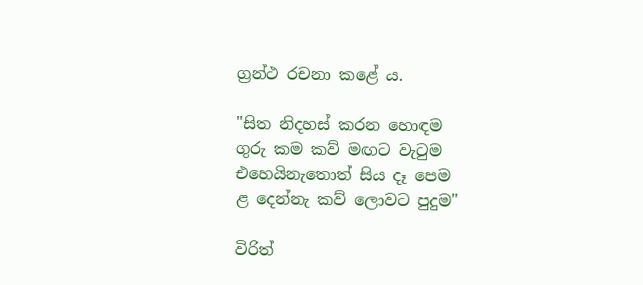ග්‍රන්ථ රචනා කළේ ය.

"සිත නිදහස් කරන හොඳම
ගුරු කම කව් මඟට වැටුම
එහෙයිනැතොත් සිය දෑ පෙම
ළ දෙන්නැ කව් ලොවට පුදුම"

විරිත්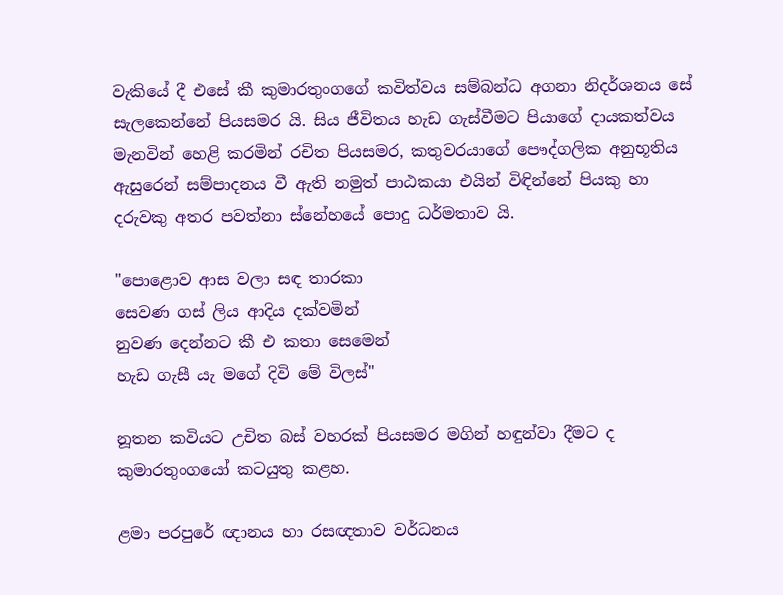වැකියේ දී එසේ කී කුමාරතුංගගේ කවිත්වය සම්බන්ධ අගනා නිදර්ශනය සේ සැලකෙන්නේ පියසමර යි. සිය ජීවිතය හැඩ ගැස්වීමට පියාගේ දායකත්වය මැනවින් හෙළි කරමින් රචිත පියසමර, කතුවරයාගේ පෞද්ගලික අනුභූතිය ඇසුරෙන් සම්පාදනය වී ඇති නමුත් පාඨකයා එයින් විඳින්නේ පියකු හා දරුවකු අතර පවත්නා ස්නේහයේ පොදු ධර්මතාව යි.

"පොළොව ආස වලා සඳ තාරකා
සෙවණ ගස් ලිය ආදිය දක්වමින්
නුවණ දෙන්නට කී එ කතා සෙමෙන්
හැඩ ගැසී යැ මගේ දිවි මේ විලස්"

නූතන කවියට උචිත බස් වහරක් පියසමර මගින් හඳුන්වා දීමට ද කුමාරතුංගයෝ කටයුතු කළහ.

ළමා පරපුරේ ඥානය හා රසඥතාව වර්ධනය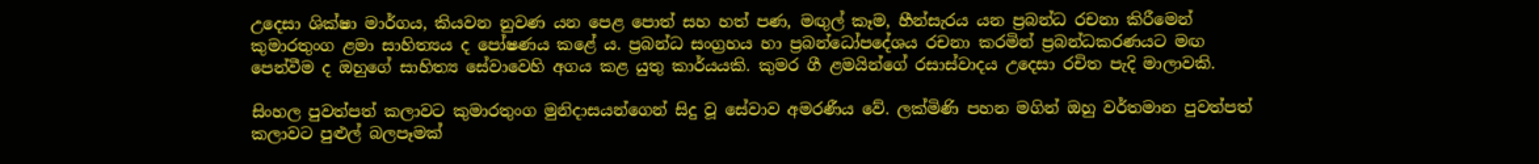උදෙසා ශික්ෂා මාර්ගය, කියවන නුවණ යන පෙළ පොත් සහ හත් පණ, මඟුල් කෑම, හීන්සැරය යන ප්‍රබන්ධ රචනා කිරීමෙන් කුමාරතුංග ළමා සාහිත්‍යය ද පෝෂණය කළේ ය. ප්‍රබන්ධ සංග්‍රහය හා ප්‍රබන්ධෝපදේශය රචනා කරමින් ප්‍රබන්ධකරණයට මඟ පෙන්වීම ද ඔහුගේ සාහිත්‍ය සේවාවෙහි අගය කළ යුතු කාර්යයකි. කුමර ගී ළමයින්ගේ රසාස්වාදය උදෙසා රචිත පැදි මාලාවකි.

සිංහල පුවත්පත් කලාවට කුමාරතුංග මුනිදාසයන්ගෙන් සිදු වූ සේවාව අමරණීය වේ. ලක්මිණි පහන මගින් ඔහු වර්තමාන පුවත්පත් කලාවට පුළුල් බලපෑමක්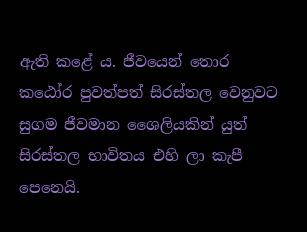ඇති කළේ ය. ජීවයෙන් තොර කඨෝර පුවත්පත් සිරස්තල වෙනුවට සුගම ජීවමාන ශෛලියකින් යුත් සිරස්තල භාවිතය එහි ලා කැපී පෙනෙයි.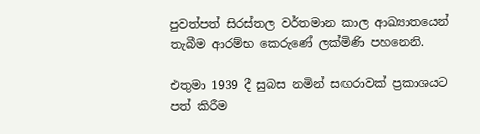පුවත්පත් සිරස්තල වර්තමාන කාල ආඛ්‍යාතයෙන් තැබීම ආරම්භ කෙරුණේ ලක්මිණි පහනෙනි.

එතුමා 1939 දී සුබස නමින් සඟරාවක් ප්‍රකාශයට පත් කිරීම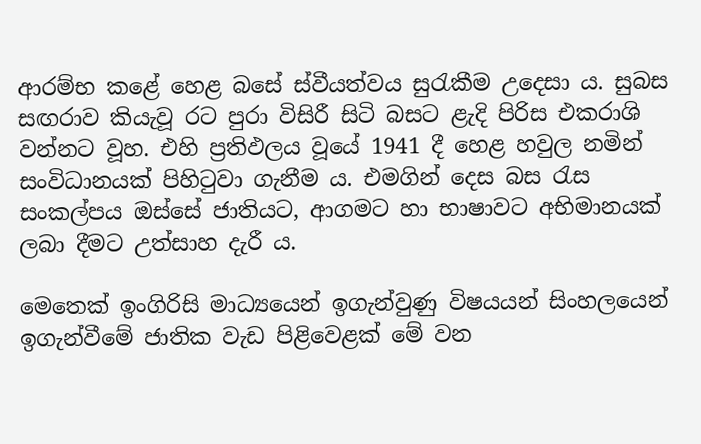ආරම්භ කළේ හෙළ බසේ ස්වීයත්වය සුරැකීම උදෙසා ය. සුබස සඟරාව කියැවූ රට පුරා විසිරී සිටි බසට ළැදි පිරිස එකරාශි වන්නට වූහ. එහි ප්‍රතිඵලය වූයේ 1941 දී හෙළ හවුල නමින් සංවිධානයක් පිහිටුවා ගැනීම ය. එමගින් දෙස බස රැස සංකල්පය ඔස්සේ ජාතියට, ආගමට හා භාෂාවට අභිමානයක් ලබා දීමට උත්සාහ දැරී ය.

මෙතෙක් ඉංගිරිසි මාධ්‍යයෙන් ඉගැන්වුණු විෂයයන් සිංහලයෙන් ඉගැන්වීමේ ජාතික වැඩ පිළිවෙළක් මේ වන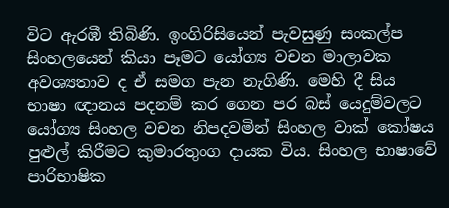විට ඇරඹී තිබිණි. ඉංගිරිසියෙන් පැවසුණු සංකල්ප සිංහලයෙන් කියා පෑමට යෝග්‍ය වචන මාලාවක අවශ්‍යතාව ද ඒ සමග පැන නැගිණි. මෙහි දී සිය භාෂා ඥානය පදනම් කර ගෙන පර බස් යෙදුම්වලට යෝග්‍ය සිංහල වචන නිපදවමින් සිංහල වාක් කෝෂය පුළුල් කිරීමට කුමාරතුංග දායක විය. සිංහල භාෂාවේ පාරිභාෂික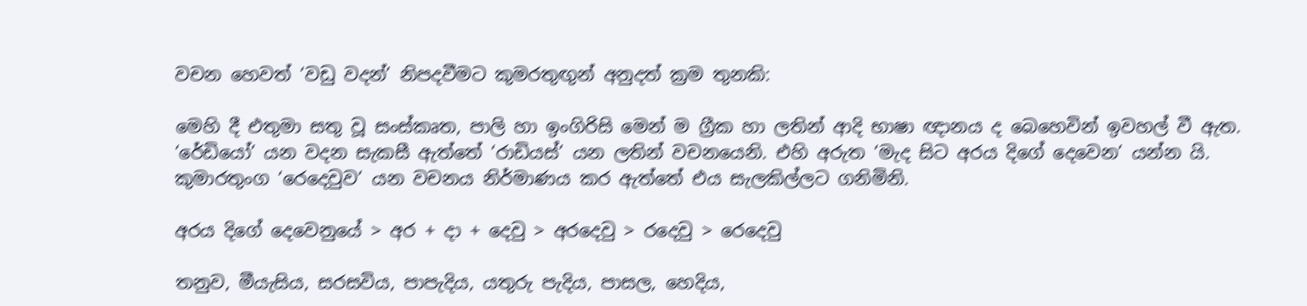වචන හෙවත් ‘වඩු වදන්’ නිපදවීමට කුමරතුඟුන් අනුදත් ක්‍රම තුනකි:

මෙහි දී එතුමා සතු වූ සංස්කෘත, පාලි හා ඉංගිරිසි මෙන් ම ග්‍රීක හා ලතින් ආදි භාෂා ඥානය ද බෙහෙවින් ඉවහල් වී ඇත. ‘රේඩියෝ’ යන වදන සැකසී ඇත්තේ ‘රාඩියස්’ යන ලතින් වචනයෙනි. එහි අරුත ‘මැද සිට අරය දිගේ දෙවෙන’ යන්න යි. කුමාරතුංග ‘රෙදෙවුව’ යන වචනය නිර්මාණය කර ඇත්තේ එය සැලකිල්ලට ගනිමිනි.

අරය දිගේ දෙවෙනුයේ > අර + දා + දෙවු > අරදෙවු > රදෙවු > රෙදෙවු

තනුව, මීයැසිය, සරසවිය, පාපැදිය, යතුරු පැදිය, පාසල, හෙදිය,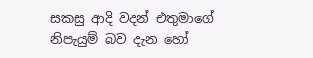සකසු ආදි වදන් එතුමාගේ නිපැයුම් බව දැන හෝ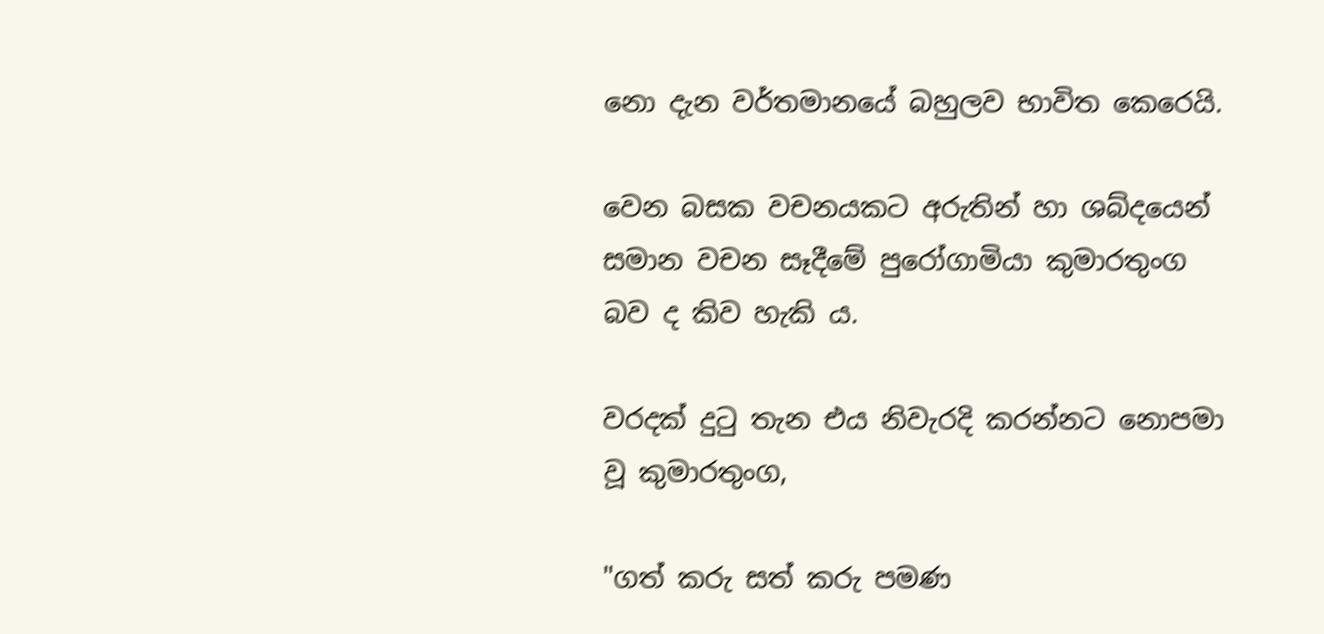නො දැන වර්තමානයේ බහුලව භාවිත කෙරෙයි.

වෙන බසක වචනයකට අරුතින් හා ශබ්දයෙන් සමාන වචන සෑදීමේ පුරෝගාමියා කුමාරතුංග බව ද කිව හැකි ය.

වරදක් දුටු තැන එය නිවැරදි කරන්නට නොපමා වූ කුමාරතුංග,

"ගත් කරු සත් කරු පමණ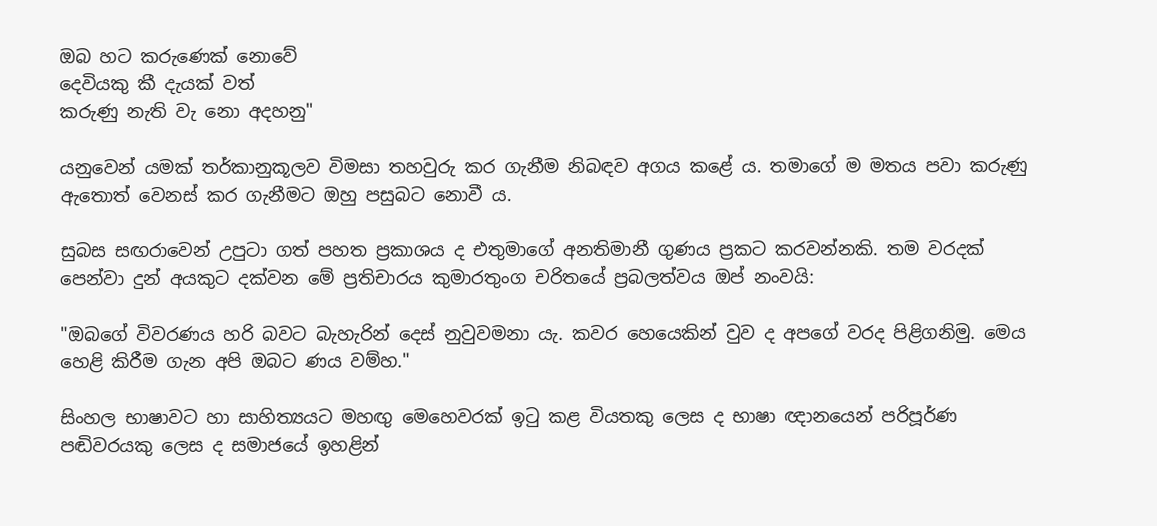ඔබ හට කරුණෙක් නොවේ
දෙවියකු කී දැයක් වත්
කරුණු නැති වැ නො අදහනු"

යනුවෙන් යමක් තර්කානුකූලව විමසා තහවුරු කර ගැනීම නිබඳව අගය කළේ ය. තමාගේ ම මතය පවා කරුණු ඇතොත් වෙනස් කර ගැනීමට ඔහු පසුබට නොවී ය.

සුබස සඟරාවෙන් උපුටා ගත් පහත ප්‍රකාශය ද එතුමාගේ අනතිමානී ගුණය ප්‍රකට කරවන්නකි. තම වරදක් පෙන්වා දුන් අයකුට දක්වන මේ ප්‍රතිචාරය කුමාරතුංග චරිතයේ ප්‍රබලත්වය ඔප් නංවයි:

"ඔබගේ විවරණය හරි බවට බැහැරින් දෙස් නුවුවමනා යැ. කවර හෙයෙකින් වුව ද අපගේ වරද පිළිගනිමු. මෙය හෙළි කිරීම ගැන අපි ඔබට ණය වම්හ."

සිංහල භාෂාවට හා සාහිත්‍යයට මහඟු මෙහෙවරක් ඉටු කළ වියතකු ලෙස ද භාෂා ඥානයෙන් පරිපූර්ණ පඬිවරයකු ලෙස ද සමාජයේ ඉහළින්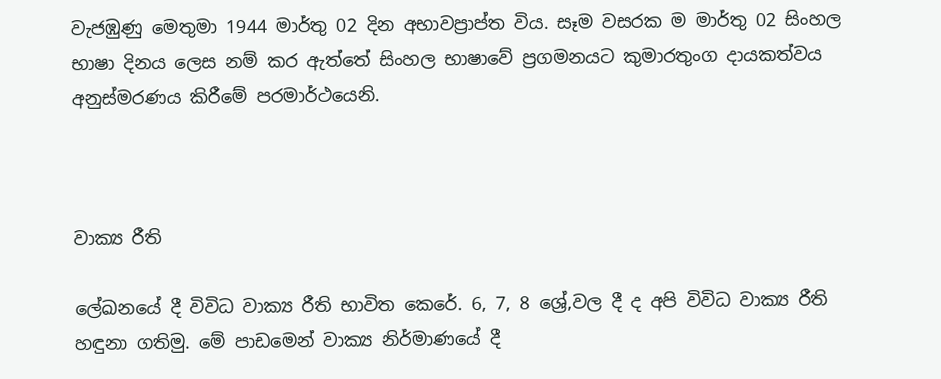වැජඹුණු මෙතුමා 1944 මාර්තු 02 දින අභාවප්‍රාප්ත විය. සෑම වසරක ම මාර්තු 02 සිංහල භාෂා දිනය ලෙස නම් කර ඇත්තේ සිංහල භාෂාවේ ප්‍රගමනයට කුමාරතුංග දායකත්වය අනුස්මරණය කිරීමේ පරමාර්ථයෙනි.



වාක්‍ය රීති

ලේඛනයේ දී විවිධ වාක්‍ය රීති භාවිත කෙරේ. 6, 7, 8 ශ්‍රේ‚වල දී ද අපි විවිධ වාක්‍ය රීති හඳුනා ගතිමු. මේ පාඩමෙන් වාක්‍ය නිර්මාණයේ දී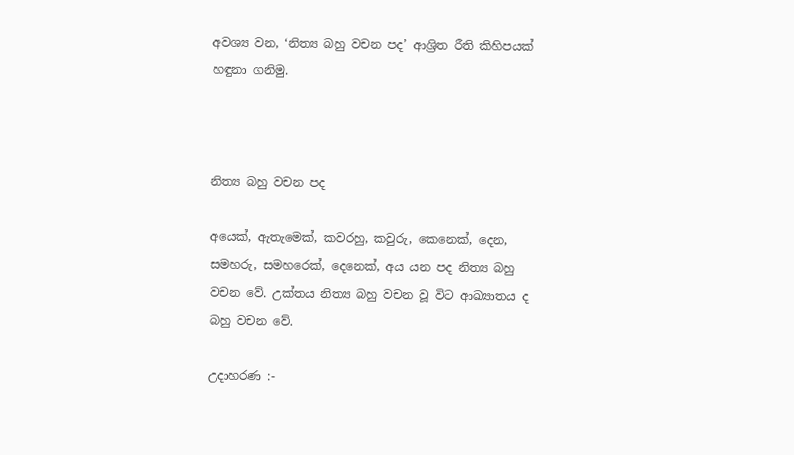අවශ්‍ය වන, ‘නිත්‍ය බහු වචන පද’ ආශ්‍රිත රීති කිහිපයක් හඳුනා ගනිමු.



නිත්‍ය බහු වචන පද

අයෙක්, ඇතැමෙක්, කවරහු, කවුරු, කෙනෙක්, දෙන, සමහරු, සමහරෙක්, දෙනෙක්, අය යන පද නිත්‍ය බහු වචන වේ. උක්තය නිත්‍ය බහු වචන වූ විට ආඛ්‍යාතය ද බහු වචන වේ.

උදාහරණ :-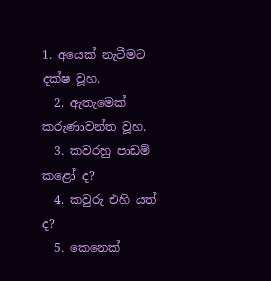1. අයෙක් නැටීමට දක්ෂ වූහ.
  2. ඇතැමෙක් කරුණාවන්ත වූහ.
  3. කවරහු පාඩම් කළෝ ද?
  4. කවුරු එහි යත් ද?
  5. කෙනෙක්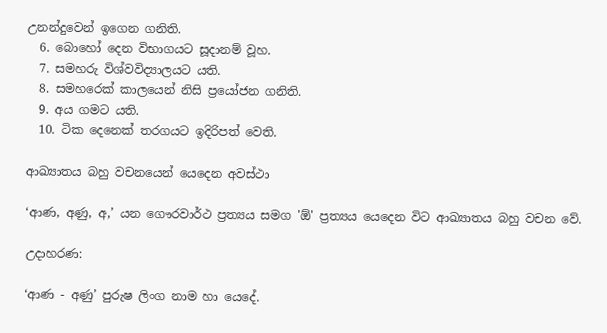උනන්දුවෙන් ඉගෙන ගනිති.
  6. බොහෝ දෙන විභාගයට සූදානම් වූහ.
  7. සමහරු විශ්වවිද්‍යාලයට යති.
  8. සමහරෙක් කාලයෙන් නිසි ප්‍රයෝජන ගනිති.
  9. අය ගමට යති.
  10. ටික දෙනෙක් තරගයට ඉදිරිපත් වෙති.

ආඛ්‍යාතය බහු වචනයෙන් යෙදෙන අවස්ථා

‘ආණ, අණු, අ‚’ යන ගෞරවාර්ථ ප්‍රත්‍යය සමග 'ඕ' ප්‍රත්‍යය යෙදෙන විට ආඛ්‍යාතය බහු වචන වේ.

උදාහරණ:

‘ආණ - අණු’ පුරුෂ ලිංග නාම හා යෙදේ.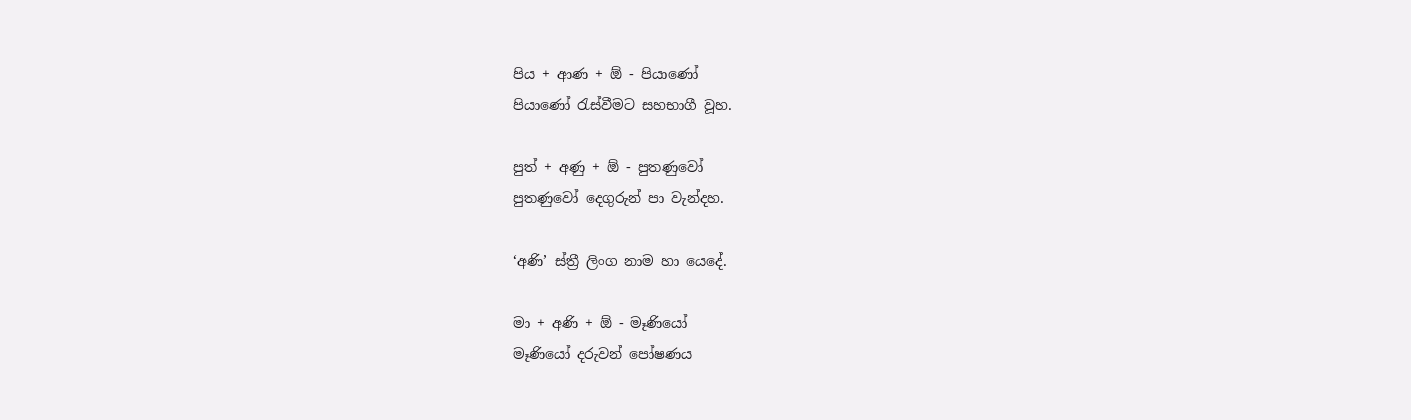පිය + ආණ + ඕ - පියාණෝ
පියාණෝ රැස්වීමට සහභාගී වූහ.

පුත් + අණු + ඕ - පුතණුවෝ
පුතණුවෝ දෙගුරුන් පා වැන්දහ.

‘අණි’ ස්ත්‍රී ලිංග නාම හා යෙදේ.

මා + අණි + ඕ - මෑණියෝ
මෑණියෝ දරුවන් පෝෂණය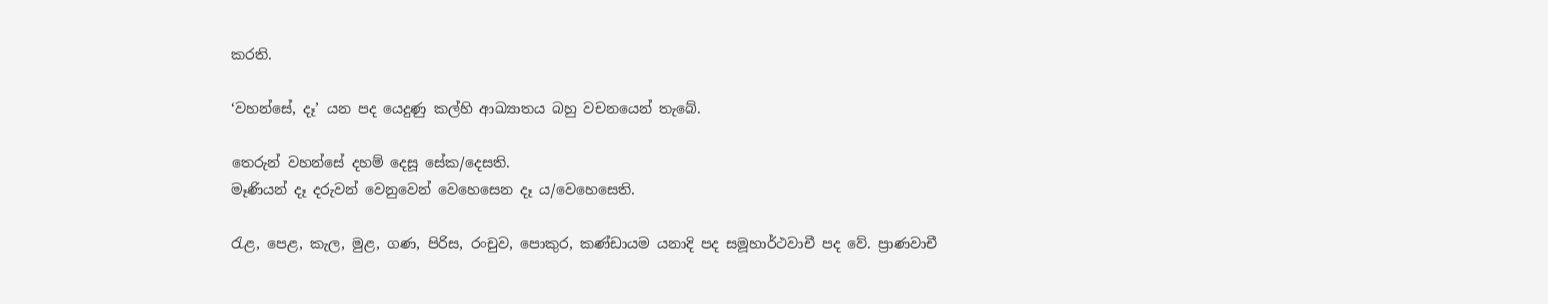කරති.

‘වහන්සේ, දෑ’ යන පද යෙදුණු කල්හි ආඛ්‍යාතය බහු වචනයෙන් තැබේ.

තෙරුන් වහන්සේ දහම් දෙසූ සේක/දෙසති.
මෑණියන් දෑ දරුවන් වෙනුවෙන් වෙහෙසෙන දෑ ය/වෙහෙසෙති.

රැළ, පෙළ, කැල, මුළ, ගණ, පිරිස, රංචුව, පොකුර, කණ්ඩායම යනාදි පද සමූහාර්ථවාචී පද වේ. ප්‍රාණවාචී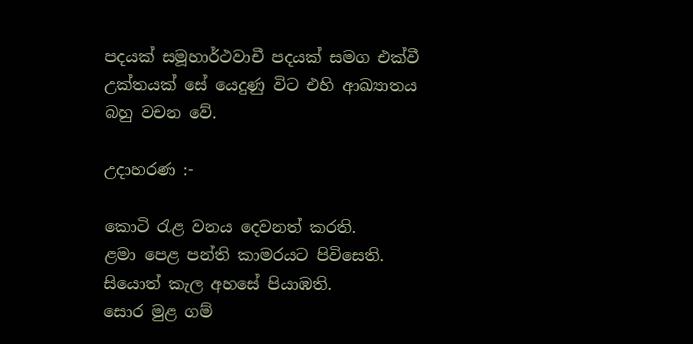පදයක් සමූහාර්ථවාචී පදයක් සමග එක්වී උක්තයක් සේ යෙදුණු විට එහි ආඛ්‍යාතය බහු වචන වේ.

උදාහරණ :-

කොටි රැළ වනය දෙවනත් කරති.
ළමා පෙළ පන්ති කාමරයට පිවිසෙති.
සියොත් කැල අහසේ පියාඹති.
සොර මුළ ගම්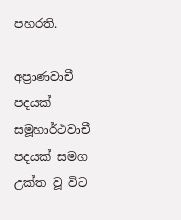පහරති.

අප්‍රාණවාචී පදයක් සමූහාර්ථවාචී පදයක් සමග උක්ත වූ විට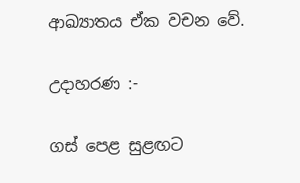ආඛ්‍යාතය ඒක වචන වේ.

උදාහරණ :-

ගස් පෙළ සුළඟට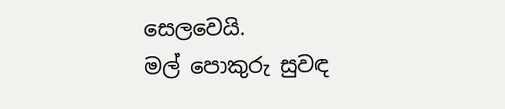සෙලවෙයි.
මල් පොකුරු සුවඳ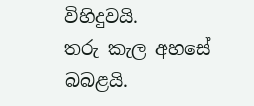විහිදුවයි.
තරු කැල අහසේ බබළයි.